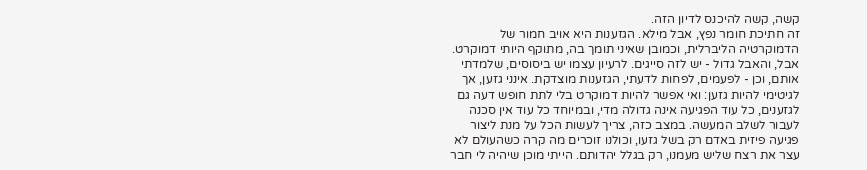קשה, קשה להיכנס לדיון הזה.
זה חתיכת חומר נפץ, אבל מילא. הגזענות היא אויב חמור של הדמוקרטיה הליברלית, וכמובן שאיני תומך בה, מתוקף היותי דמוקרט. אבל, והאבל גדול - יש לזה סייגים. לרעיון עצמו יש ביסוסים, שלמדתי אותם, וכן - לפעמים, לפחות לדעתי, הגזענות מוצדקת. אינני גזען, אך לגיטימי להיות גזען: ואי אפשר להיות דמוקרט בלי לתת חופש דעה גם לגזענים, כל עוד הפגיעה אינה גדולה מדי, ובמיוחד כל עוד אין סכנה לעבור לשלב המעשה. במצב כזה, צריך לעשות הכל על מנת ליצור פגיעה פיזית באדם רק בשל גזעו, וכולנו זוכרים מה קרה כשהעולם לא עצר את רצח שליש מעמנו, רק בגלל יהדותם. הייתי מוכן שיהיה לי חבר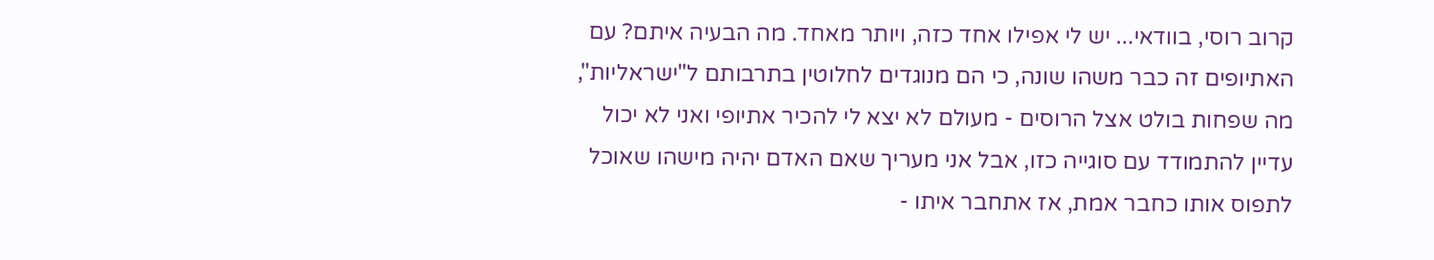קרוב רוסי, בוודאי... יש לי אפילו אחד כזה, ויותר מאחד. מה הבעיה איתם? עם האתיופים זה כבר משהו שונה, כי הם מנוגדים לחלוטין בתרבותם ל"ישראליות", מה שפחות בולט אצל הרוסים - מעולם לא יצא לי להכיר אתיופי ואני לא יכול עדיין להתמודד עם סוגייה כזו, אבל אני מעריך שאם האדם יהיה מישהו שאוכל לתפוס אותו כחבר אמת, אז אתחבר איתו -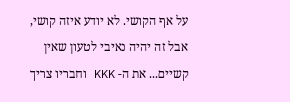על אף הקושי. לא יודע איזה קושי, אבל זה יהיה נאיבי לטעון שאין קשיים... את ה- KKK וחבריו צריך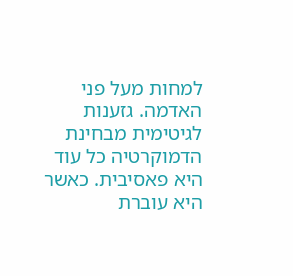למחות מעל פני האדמה. גזענות לגיטימית מבחינת הדמוקרטיה כל עוד היא פאסיבית. כאשר היא עוברת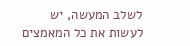לשלב המעשה, יש לעשות את כל המאמצים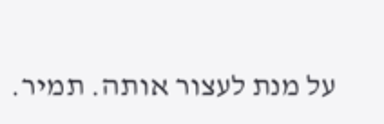על מנת לעצור אותה. תמיר.